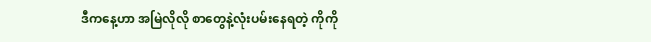ဒီကနေ့ဟာ အမြဲလိုလို စာတွေနဲ့လုံးပမ်းနေရတဲ့ ကိုကို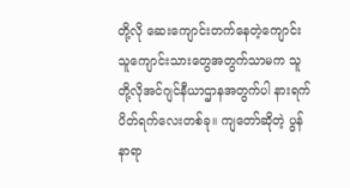တို့လို ဆေးကျောင်းတက်နေတဲ့ကျောင်းသူကျောင်းသားတွေအတွက်သာမက သူတို့လိုအင်ဂျင်နီယာဌာနအတွက်ပါ နားရက်ပိတ်ရက်လေးတစ်ခု။ ကျတော်ဆိုတဲ့ ပွန်နာရာ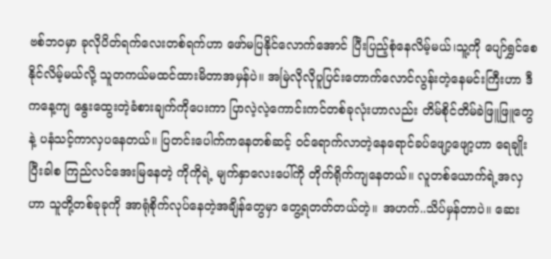ဗစ်ဘဝမှာ ခုလိုပိတ်ရက်လေးတစ်ရက်ဟာ ဖော်မပြနိုင်လောက်အောင် ပြီးပြည့်စုံနေလိမ့်မယ်၊သူ့ကို ပျော်ရွှင်စေနိုင်လိမ့်မယ်လို့ သူတကယ်မထင်ထားမိတာအမှန်ပဲ။ အမြဲလိုလိုပူပြင်းတောက်လောင်လွန်းတဲ့နေမင်းကြီးဟာ ဒီကနေ့ကျ နွေးထွေးတဲ့ခံစားချက်ကိုပေးကာ ပြာလဲ့လဲ့ကောင်းကင်တစ်ခုလုံးဟာလည်း တိမ်စိုင်တိမ်ခဲဖြူဖြူတွေနဲ့ ပနံသင့်ကာလှပနေတယ်။ ပြတင်းပေါက်ကနေတစ်ဆင့် ဝင်ရောက်လာတဲ့နေရောင်ခပ်ဖျော့ဖျော့ဟာ ရေချိုးပြီးခါစ ကြည်လင်အေးမြနေတဲ့ ကိုကိုရဲ့ မျက်နှာလေးပေါ်ကို တိုက်ရိုက်ကျနေတယ်။ လူတစ်ယောက်ရဲ့အလှဟာ သူတို့တစ်ခုခုကို အာရုံစိုက်လုပ်နေတဲ့အချိန်တွေမှာ တွေ့ရတတ်တယ်တဲ့။ အဟက်..သိပ်မှန်တာပဲ။ ဆေး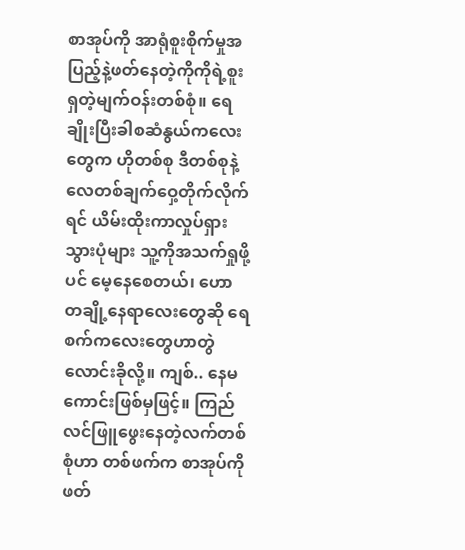စာအုပ်ကို အာရုံစူးစိုက်မှုအပြည့်နဲ့ဖတ်နေတဲ့ကိုကိုရဲ့စူးရှတဲ့မျက်ဝန်းတစ်စုံ။ ရေချိုးပြီးခါစဆံနွယ်ကလေးတွေက ဟိုတစ်စု ဒီတစ်စုနဲ့ လေတစ်ချက်ဝှေ့တိုက်လိုက်ရင် ယိမ်းထိုးကာလှုပ်ရှားသွားပုံများ သူ့ကိုအသက်ရှုဖို့ပင် မေ့နေစေတယ်၊ ဟော တချို့နေရာလေးတွေဆို ရေစက်ကလေးတွေဟာတွဲလောင်းခိုလို့။ ကျစ်.. နေမကောင်းဖြစ်မှဖြင့်။ ကြည်လင်ဖြူဖွေးနေတဲ့လက်တစ်စုံဟာ တစ်ဖက်က စာအုပ်ကိုဖတ်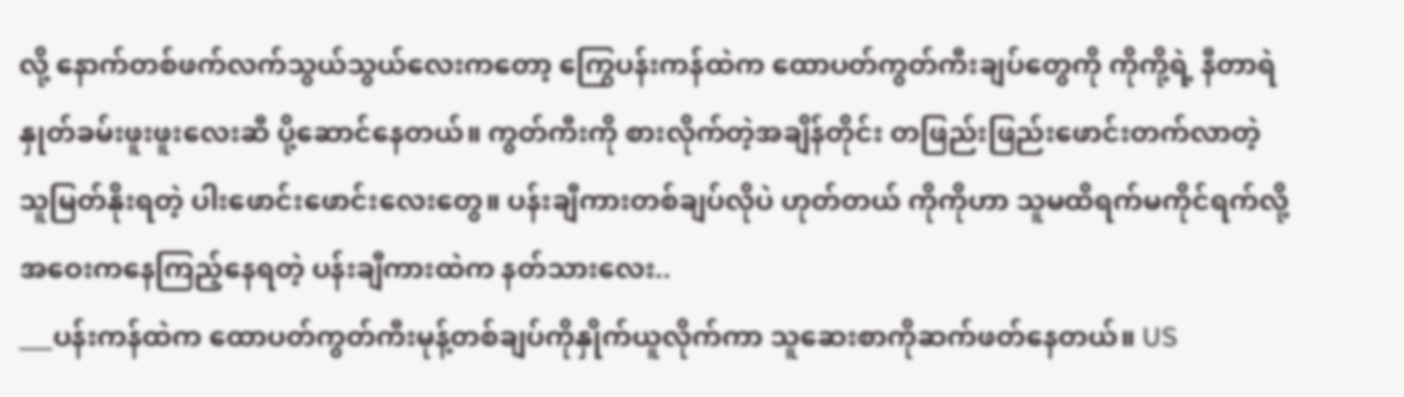လို့ နောက်တစ်ဖက်လက်သွယ်သွယ်လေးကတော့ ကြွေပန်းကန်ထဲက ထောပတ်ကွတ်ကီးချပ်တွေကို ကိုကို့ရဲ့ နီတာရဲ နှုတ်ခမ်းဖူးဖူးလေးဆီ ပို့ဆောင်နေတယ်။ ကွတ်ကီးကို စားလိုက်တဲ့အချိန်တိုင်း တဖြည်းဖြည်းဖောင်းတက်လာတဲ့ သူမြတ်နိုးရတဲ့ ပါးဖောင်းဖောင်းလေးတွေ။ ပန်းချီကားတစ်ချပ်လိုပဲ ဟုတ်တယ် ကိုကိုဟာ သူမထိရက်မကိုင်ရက်လို့ အဝေးကနေကြည့်နေရတဲ့ ပန်းချီကားထဲက နတ်သားလေး..
___ပန်းကန်ထဲက ထောပတ်ကွတ်ကီးမုန့်တစ်ချပ်ကိုနှိုက်ယူလိုက်ကာ သူဆေးစာကိုဆက်ဖတ်နေတယ်။ US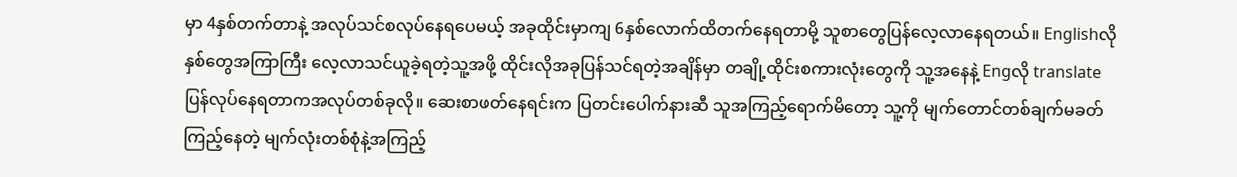မှာ 4နှစ်တက်တာနဲ့ အလုပ်သင်စလုပ်နေရပေမယ့် အခုထိုင်းမှာကျ 6နှစ်လောက်ထိတက်နေရတာမို့ သူစာတွေပြန်လေ့လာနေရတယ်။ Englishလို နှစ်တွေအကြာကြီး လေ့လာသင်ယူခဲ့ရတဲ့သူ့အဖို့ ထိုင်းလိုအခုပြန်သင်ရတဲ့အချိန်မှာ တချို့ထိုင်းစကားလုံးတွေကို သူ့အနေနဲ့ Engလို translateပြန်လုပ်နေရတာကအလုပ်တစ်ခုလို။ ဆေးစာဖတ်နေရင်းက ပြတင်းပေါက်နားဆီ သူအကြည့်ရောက်မိတော့ သူ့ကို မျက်တောင်တစ်ချက်မခတ်ကြည့်နေတဲ့ မျက်လုံးတစ်စုံနဲ့အကြည့်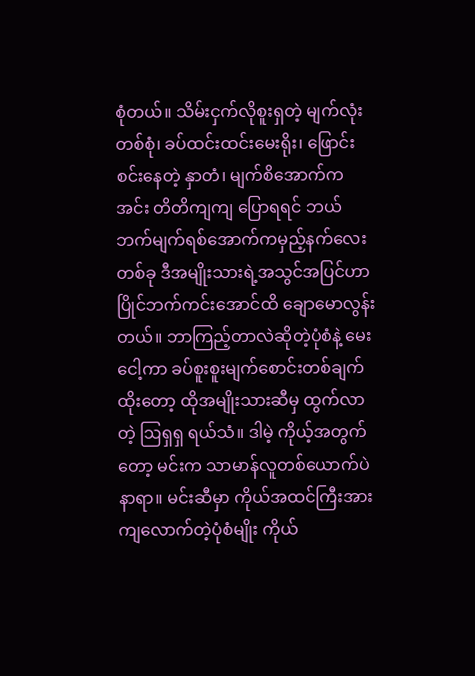စုံတယ်။ သိမ်းငှက်လိုစူးရှတဲ့ မျက်လုံးတစ်စုံ၊ ခပ်ထင်းထင်းမေးရိုး၊ ဖြောင်းစင်းနေတဲ့ နှာတံ၊ မျက်စိအောက်က အင်း တိတိကျကျ ပြောရရင် ဘယ်ဘက်မျက်ရစ်အောက်ကမှည့်နက်လေးတစ်ခု ဒီအမျိုးသားရဲ့အသွင်အပြင်ဟာ ပြိုင်ဘက်ကင်းအောင်ထိ ချောမောလွန်းတယ်။ ဘာကြည့်တာလဲဆိုတဲ့ပုံစံနဲ့ မေးငေါ့ကာ ခပ်စူးစူးမျက်စောင်းတစ်ချက်ထိုးတော့ ထိုအမျိုးသားဆီမှ ထွက်လာတဲ့ ဩရှရှ ရယ်သံ။ ဒါမဲ့ ကိုယ့်အတွက်တော့ မင်းက သာမာန်လူတစ်ယောက်ပဲနာရာ။ မင်းဆီမှာ ကိုယ်အထင်ကြီးအားကျလောက်တဲ့ပုံစံမျိုး ကိုယ်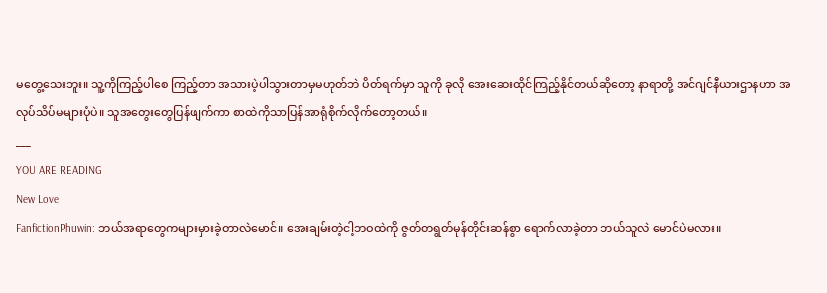မတွေ့သေးဘူး။ သူ့ကိုကြည့်ပါစေ ကြည့်တာ အသားပဲ့ပါသွားတာမှမဟုတ်ဘဲ ပိတ်ရက်မှာ သူကို ခုလို အေးဆေးထိုင်ကြည့်နိုင်တယ်ဆိုတော့ နာရာတို့ အင်ဂျင်နီယားဌာနဟာ အလုပ်သိပ်မများပုံပဲ။ သူအတွေးတွေပြန်ဖျက်ကာ စာထဲကိုသာပြန်အာရုံစိုက်လိုက်တော့တယ်။
___
YOU ARE READING
New Love
FanfictionPhuwin: ဘယ်အရာတွေကများမှားခဲ့တာလဲမောင်။ အေးချမ်းတဲ့ငါ့ဘဝထဲကို ဇွတ်တရွတ်မုန်တိုင်းဆန်စွာ ရောက်လာခဲ့တာ ဘယ်သူလဲ မောင်ပဲမလား။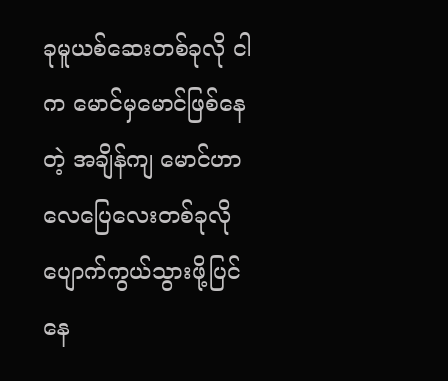ခုမူယစ်ဆေးတစ်ခုလို ငါက မောင်မှမောင်ဖြစ်နေတဲ့ အချိန်ကျ မောင်ဟာ လေပြေလေးတစ်ခုလို ပျောက်ကွယ်သွားဖို့ပြင်နေ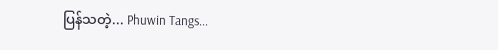ပြန်သတဲ့... Phuwin Tangs...